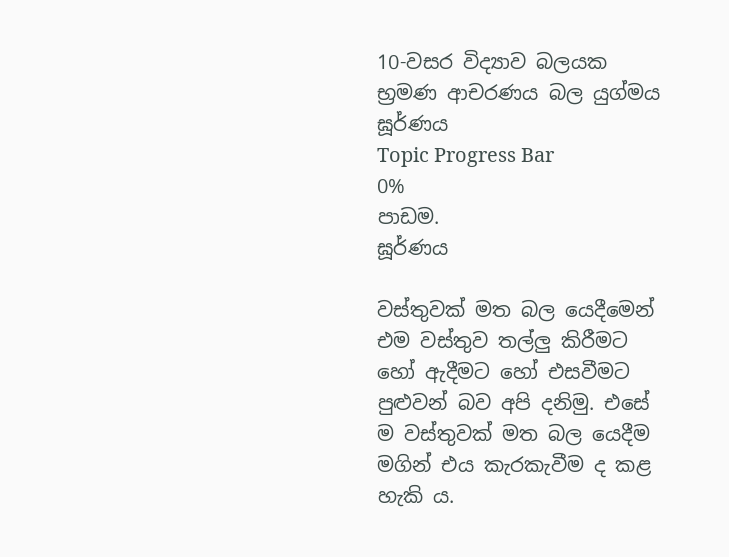10-වසර විද්‍යාව බලයක භ්‍රමණ ආචරණය බල යුග්මය
ඝූර්ණය
Topic Progress Bar
0%
පාඩම.
ඝූර්ණය

වස්තුවක් මත බල යෙදීමෙන් එම වස්තුව තල්ලු කිරීමට හෝ ඇදීමට හෝ එසවීමට පුළුවන් බව අපි දනිමු. එසේ ම වස්තුවක් මත බල යෙදීම මගින් එය කැරකැවීම ද කළ හැකි ය.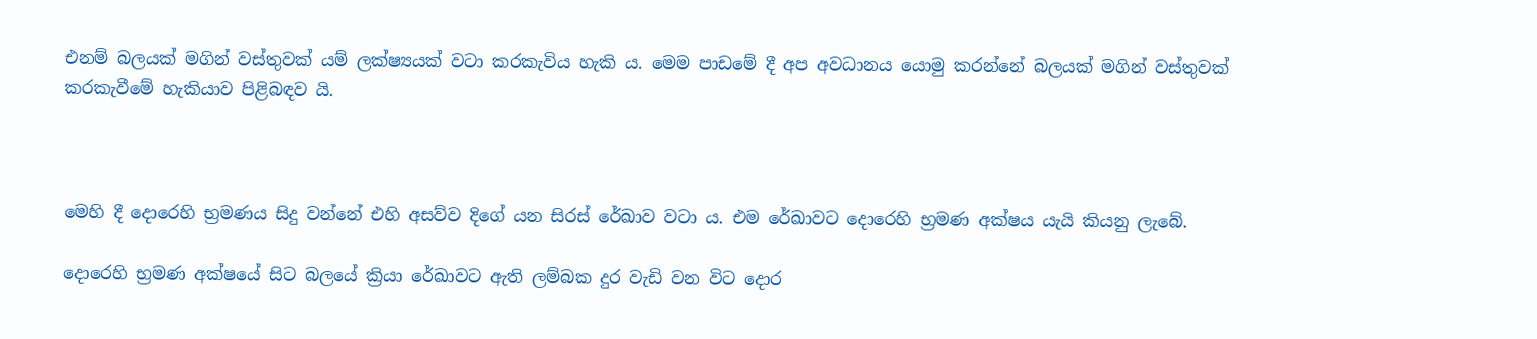එනම් බලයක් මගින් වස්තුවක් යම් ලක්ෂ්‍යයක් වටා කරකැවිය හැකි ය. මෙම පාඩමේ දී අප අවධානය යොමු කරන්නේ බලයක් මගින් වස්තුවක් කරකැවීමේ හැකියාව පිළිබඳව යි.



මෙහි දී දොරෙහි භ්‍රමණය සිදු වන්නේ එහි අසව්ව දිගේ යන සිරස් රේඛාව වටා ය. එම රේඛාවට දොරෙහි භ්‍රමණ අක්ෂය යැයි කියනු ලැබේ.

දොරෙහි භ්‍රමණ අක්ෂයේ සිට බලයේ ක්‍රියා රේඛාවට ඇති ලම්බක දුර වැඩි වන විට දොර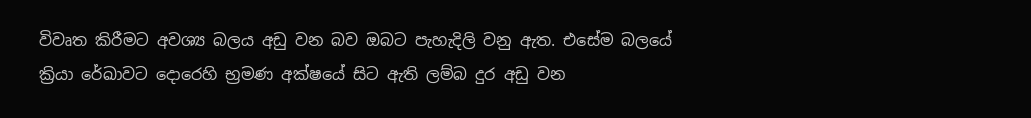විවෘත කිරීමට අවශ්‍ය බලය අඩු වන බව ඔබට පැහැදිලි වනු ඇත. එසේම බලයේ ක්‍රියා රේඛාවට දොරෙහි භ්‍රමණ අක්ෂයේ සිට ඇති ලම්බ දුර අඩු වන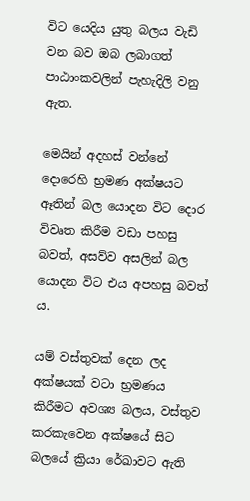විට යෙදිය යුතු බලය වැඩි වන බව ඔබ ලබාගත් පාඨාංකවලින් පැහැදිලි වනු ඇත.

මෙයින් අදහස් වන්නේ දොරෙහි භ්‍රමණ අක්ෂයට ඈතින් බල යොදන විට දොර විවෘත කිරීම වඩා පහසු බවත්, අසව්ව අසලින් බල යොදන විට එය අපහසු බවත් ය.

යම් වස්තුවක් දෙන ලද අක්ෂයක් වටා භ්‍රමණය කිරීමට අවශ්‍ය බලය, වස්තුව කරකැවෙන අක්ෂයේ සිට බලයේ ක්‍රියා රේඛාවට ඇති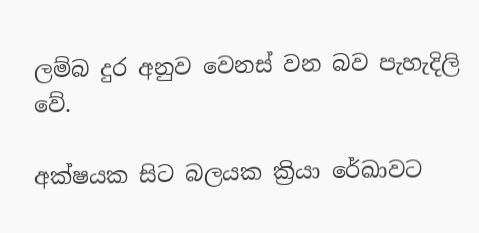ලම්බ දුර අනුව වෙනස් වන බව පැහැදිලි වේ.

අක්ෂයක සිට බලයක ක්‍රියා රේඛාවට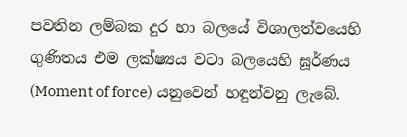පවතින ලම්බක දුර හා බලයේ විශාලත්වයෙහි ගුණිතය එම ලක්ෂ්‍යය වටා බලයෙහි ඝූර්ණය (Moment of force) යනුවෙන් හඳුන්වනු ලැබේ.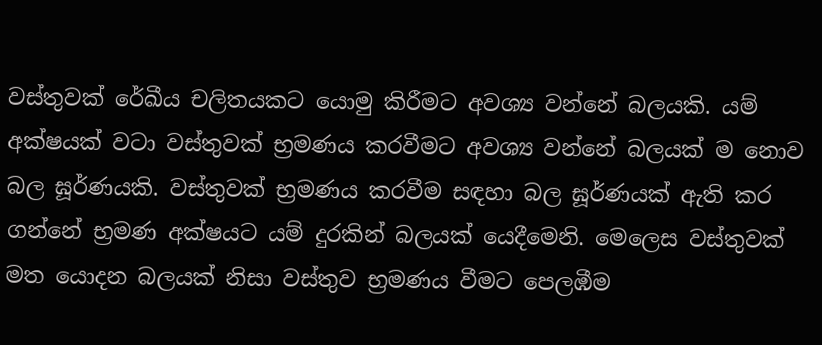වස්තුවක් රේඛීය චලිතයකට යොමු කිරීමට අවශ්‍ය වන්නේ බලයකි. යම් අක්ෂයක් වටා වස්තුවක් භ්‍රමණය කරවීමට අවශ්‍ය වන්නේ බලයක් ම නොව බල ඝූර්ණයකි. වස්තුවක් භ්‍රමණය කරවීම සඳහා බල ඝූර්ණයක් ඇති කර ගන්නේ භ්‍රමණ අක්ෂයට යම් දුරකින් බලයක් යෙදීමෙනි. මෙලෙස වස්තුවක් මත යොදන බලයක් නිසා වස්තුව භ්‍රමණය වීමට පෙලඹීම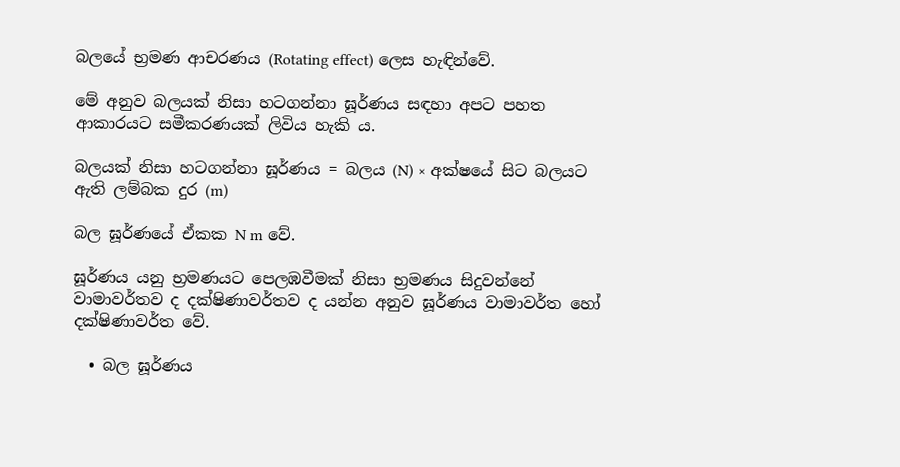බලයේ භ්‍රමණ ආචරණය (Rotating effect) ලෙස හැඳින්වේ.

මේ අනුව බලයක් නිසා හටගන්නා ඝූර්ණය සඳහා අපට පහත ආකාරයට සමීකරණයක් ලිවිය හැකි ය.

බලයක් නිසා හටගන්නා ඝූර්ණය = බලය (N) × අක්ෂයේ සිට බලයට ඇති ලම්බක දුර (m)

බල ඝූර්ණයේ ඒකක N m වේ.

ඝූර්ණය යනු භ්‍රමණයට පෙලඹවීමක් නිසා භ්‍රමණය සිදුවන්නේ වාමාවර්තව ද දක්ෂිණාවර්තව ද යන්න අනුව ඝූර්ණය වාමාවර්ත හෝ දක්ෂිණාවර්ත වේ.

  • බල ඝූර්ණය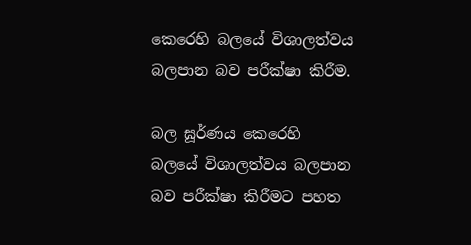කෙරෙහි බලයේ විශාලත්වය බලපාන බව පරීක්ෂා කිරීම.

බල ඝූර්ණය කෙරෙහි බලයේ විශාලත්වය බලපාන බව පරීක්ෂා කිරීමට පහත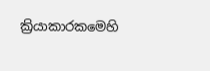ක්‍රියාකාරකමෙහි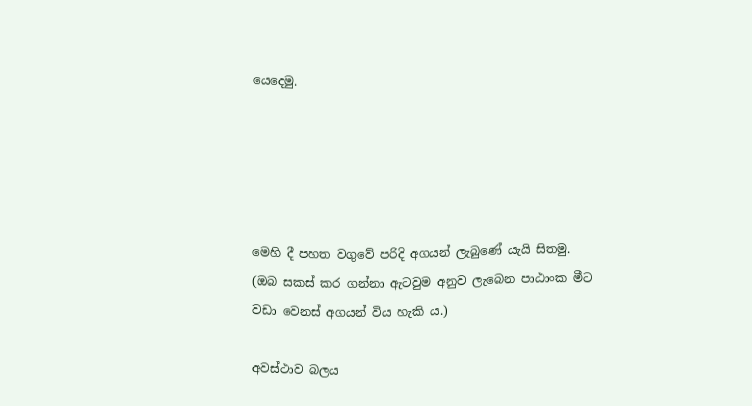යෙදෙමු.





මෙහි දී පහත වගුවේ පරිදි අගයන් ලැබුණේ යැයි සිතමු. (ඔබ සකස් කර ගන්නා ඇටවුම අනුව ලැබෙන පාඨාංක මීට වඩා වෙනස් අගයන් විය හැකි ය.)

අවස්ථාව බලය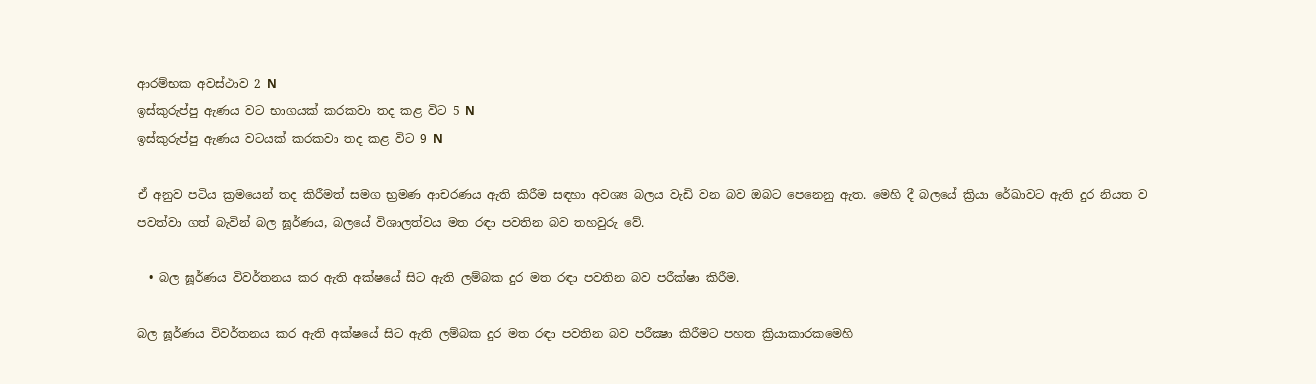ආරම්භක අවස්ථාව 2 N
ඉස්කුරුප්පු ඇණය වට භාගයක් කරකවා තද කළ විට 5 N
ඉස්කුරුප්පු ඇණය වටයක් කරකවා තද කළ විට 9 N

ඒ අනුව පටිය ක්‍රමයෙන් තද කිරීමත් සමග භ්‍රමණ ආචරණය ඇති කිරීම සඳහා අවශ්‍ය බලය වැඩි වන බව ඔබට පෙනෙනු ඇත. මෙහි දී බලයේ ක්‍රියා රේඛාවට ඇති දුර නියත ව පවත්වා ගත් බැවින් බල ඝූර්ණය, බලයේ විශාලත්වය මත රඳා පවතින බව තහවුරු වේ.

  • බල ඝූර්ණය විවර්තනය කර ඇති අක්ෂයේ සිට ඇති ලම්බක දුර මත රඳා පවතින බව පරීක්ෂා කිරීම.

බල ඝූර්ණය විවර්තනය කර ඇති අක්ෂයේ සිට ඇති ලම්බක දුර මත රඳා පවතින බව පරීක්‍ෂා කිරීමට පහත ක්‍රියාකාරකමෙහි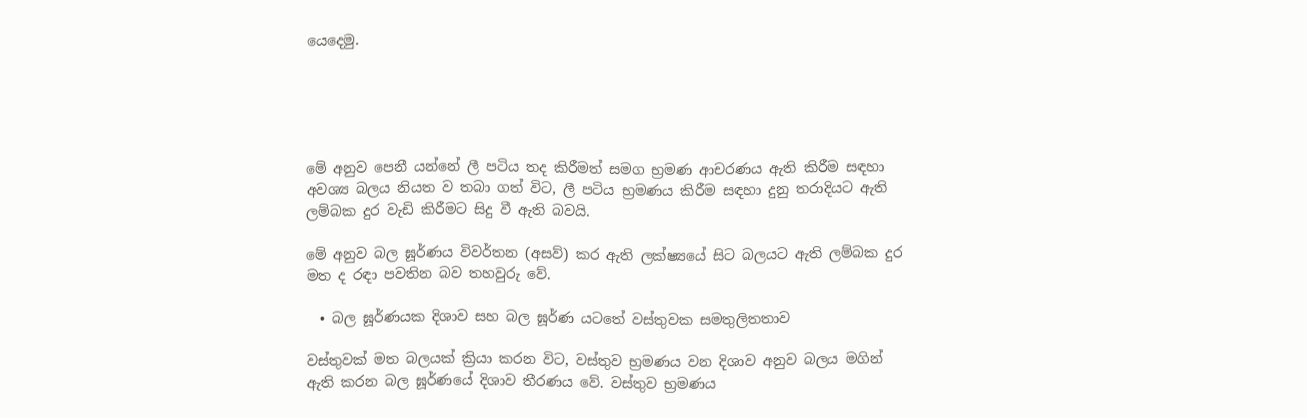යෙදෙමු.





මේ අනුව පෙනී යන්නේ ලී පටිය තද කිරීමත් සමග භ්‍රමණ ආචරණය ඇති කිරීම සඳහා අවශ්‍ය බලය නියත ව තබා ගත් විට, ලී පටිය භ්‍රමණය කිරීම සඳහා දුනු තරාදියට ඇති ලම්බක දුර වැඩි කිරීමට සිදු වී ඇති බවයි.

මේ අනුව බල ඝූර්ණය විවර්තන (අසව්) කර ඇති ලක්ෂ්‍යයේ සිට බලයට ඇති ලම්බක දුර මත ද රඳා පවතින බව තහවුරු වේ.

  • බල ඝූර්ණයක දිශාව සහ බල ඝූර්ණ යටතේ වස්තුවක සමතුලිතතාව

වස්තුවක් මත බලයක් ක්‍රියා කරන විට, වස්තුව භ්‍රමණය වන දිශාව අනුව බලය මගින් ඇති කරන බල ඝූර්ණයේ දිශාව තීරණය වේ. වස්තුව භ්‍රමණය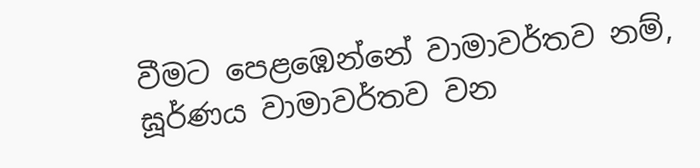වීමට පෙළඹෙන්නේ වාමාවර්තව නම්, ඝූර්ණය වාමාවර්තව වන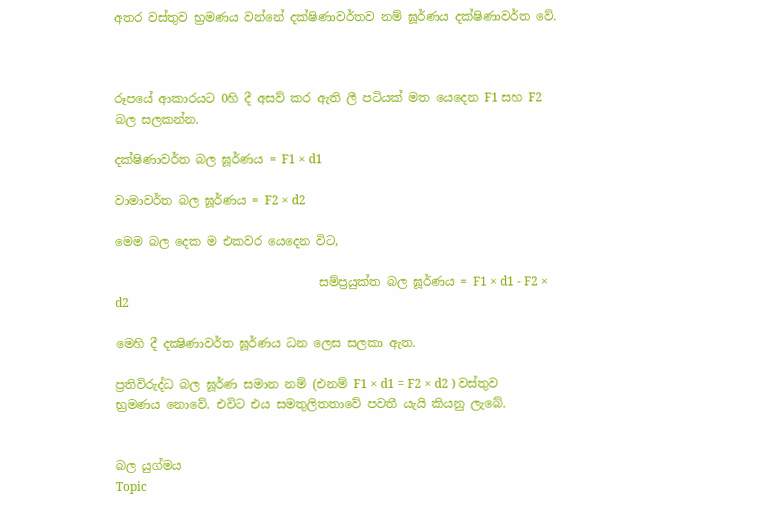අතර වස්තුව භ්‍රමණය වන්නේ දක්ෂිණාවර්තව නම් ඝූර්ණය දක්ෂිණාවර්ත වේ.



රූපයේ ආකාරයට 0හි දී අසව් කර ඇති ලී පටියක් මත යෙදෙන F1 සහ F2 බල සලකන්න.

දක්ෂිණාවර්ත බල ඝූර්ණය = F1 × d1

වාමාවර්ත බල ඝූර්ණය = F2 × d2

මෙම බල දෙක ම එකවර යෙදෙන විට,

                                  සම්ප්‍රයුක්ත බල ඝූර්ණය = F1 × d1 - F2 × d2

මෙහි දී දක්‍ෂිණාවර්ත ඝූර්ණය ධන ලෙස සලකා ඇත.

ප්‍රතිවිරුද්ධ බල ඝූර්ණ සමාන නම් (එනම් F1 × d1 = F2 × d2 ) වස්තුව භ්‍රමණය නොවේ. එවිට එය සමතුලිතතාවේ පවතී යැයි කියනු ලැබේ.


බල යුග්මය
Topic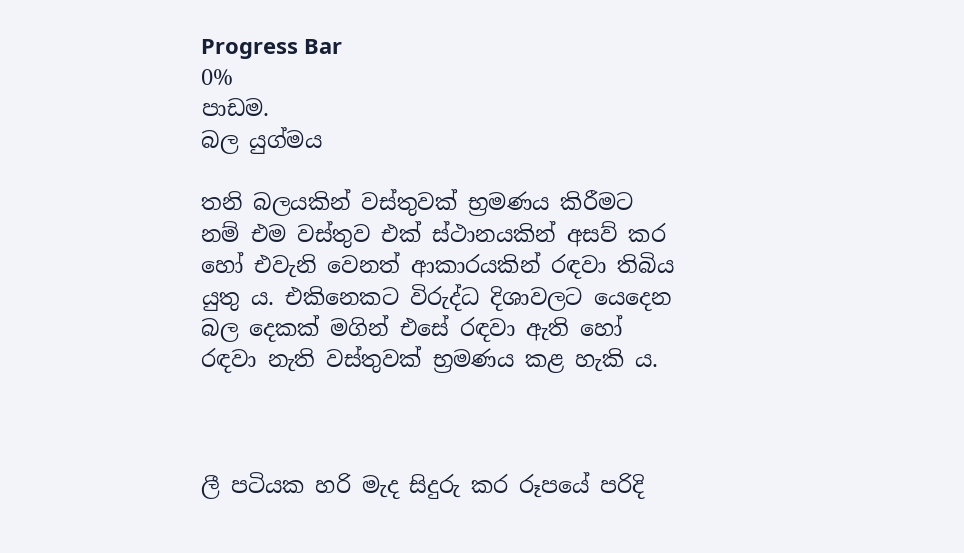Progress Bar
0%
පාඩම.
බල යුග්මය

තනි බලයකින් වස්තුවක් භ්‍රමණය කිරීමට නම් එම වස්තුව එක් ස්ථානයකින් අසව් කර හෝ එවැනි වෙනත් ආකාරයකින් රඳවා තිබිය යුතු ය. එකිනෙකට විරුද්ධ දිශාවලට යෙදෙන බල දෙකක් මගින් එසේ රඳවා ඇති හෝ රඳවා නැති වස්තුවක් භ්‍රමණය කළ හැකි ය.



ලී පටියක හරි මැද සිදුරු කර රූපයේ පරිදි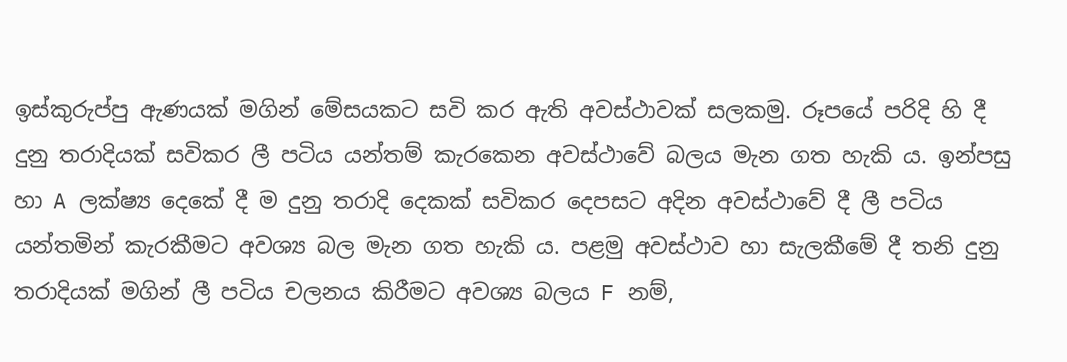ඉස්කුරුප්පු ඇණයක් මගින් මේසයකට සවි කර ඇති අවස්ථාවක් සලකමු. රූපයේ පරිදි හි දී දුනු තරාදියක් සවිකර ලී පටිය යන්තම් කැරකෙන අවස්ථාවේ බලය මැන ගත හැකි ය. ඉන්පසු හා A ලක්ෂ්‍ය දෙකේ දී ම දුනු තරාදි දෙකක් සවිකර දෙපසට අදින අවස්ථාවේ දී ලී පටිය යන්තමින් කැරකීමට අවශ්‍ය බල මැන ගත හැකි ය. පළමු අවස්ථාව හා සැලකීමේ දී තනි දුනු තරාදියක් මගින් ලී පටිය චලනය කිරීමට අවශ්‍ය බලය F නම්,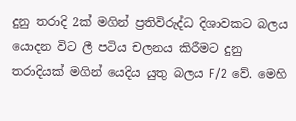දුනු තරාදි 2ක් මගින් ප්‍රතිවිරුද්ධ දිශාවකට බලය යොදන විට ලී පටිය චලනය කිරීමට දුනු තරාදියක් මගින් යෙදිය යුතු බලය F/2 වේ. මෙහි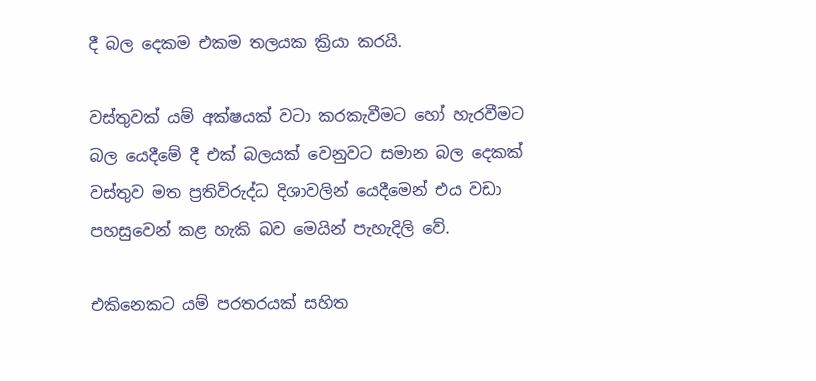දී බල දෙකම එකම තලයක ක්‍රියා කරයි.

වස්තුවක් යම් අක්ෂයක් වටා කරකැවීමට හෝ හැරවීමට බල යෙදීමේ දී එක් බලයක් වෙනුවට සමාන බල දෙකක් වස්තුව මත ප්‍රතිවිරුද්ධ දිශාවලින් යෙදීමෙන් එය වඩා පහසුවෙන් කළ හැකි බව මෙයින් පැහැදිලි වේ.

එකිනෙකට යම් පරතරයක් සහිත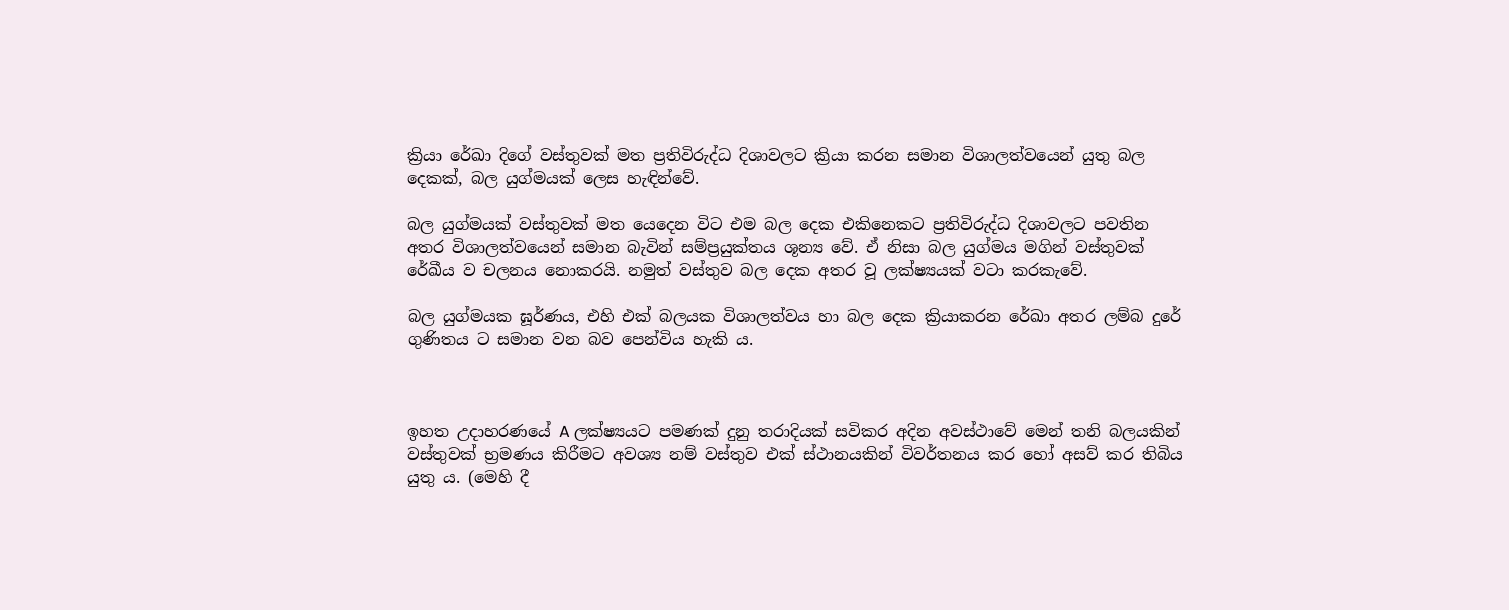ක්‍රියා රේඛා දිගේ වස්තුවක් මත ප්‍රතිවිරුද්ධ දිශාවලට ක්‍රියා කරන සමාන විශාලත්වයෙන් යුතු බල දෙකක්, බල යුග්මයක් ලෙස හැඳින්වේ.

බල යුග්මයක් වස්තුවක් මත යෙදෙන විට එම බල දෙක එකිනෙකට ප්‍රතිවිරුද්ධ දිශාවලට පවතින අතර විශාලත්වයෙන් සමාන බැවින් සම්ප්‍රයුක්තය ශූන්‍ය වේ. ඒ නිසා බල යුග්මය මගින් වස්තුවක් රේඛීය ව චලනය නොකරයි. නමුත් වස්තුව බල දෙක අතර වූ ලක්ෂ්‍යයක් වටා කරකැවේ.

බල යුග්මයක ඝූර්ණය, එහි එක් බලයක විශාලත්වය හා බල දෙක ක්‍රියාකරන රේඛා අතර ලම්බ දුරේ ගුණිතය ට සමාන වන බව පෙන්විය හැකි ය.



ඉහත උදාහරණයේ A ලක්ෂ්‍යයට පමණක් දුනු තරාදියක් සවිකර අදින අවස්ථාවේ මෙන් තනි බලයකින් වස්තුවක් භ්‍රමණය කිරීමට අවශ්‍ය නම් වස්තුව එක් ස්ථානයකින් විවර්තනය කර හෝ අසව් කර තිබිය යුතු ය. (මෙහි දී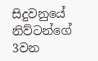සිදුවනුයේ නිව්ටන්ගේ 3වන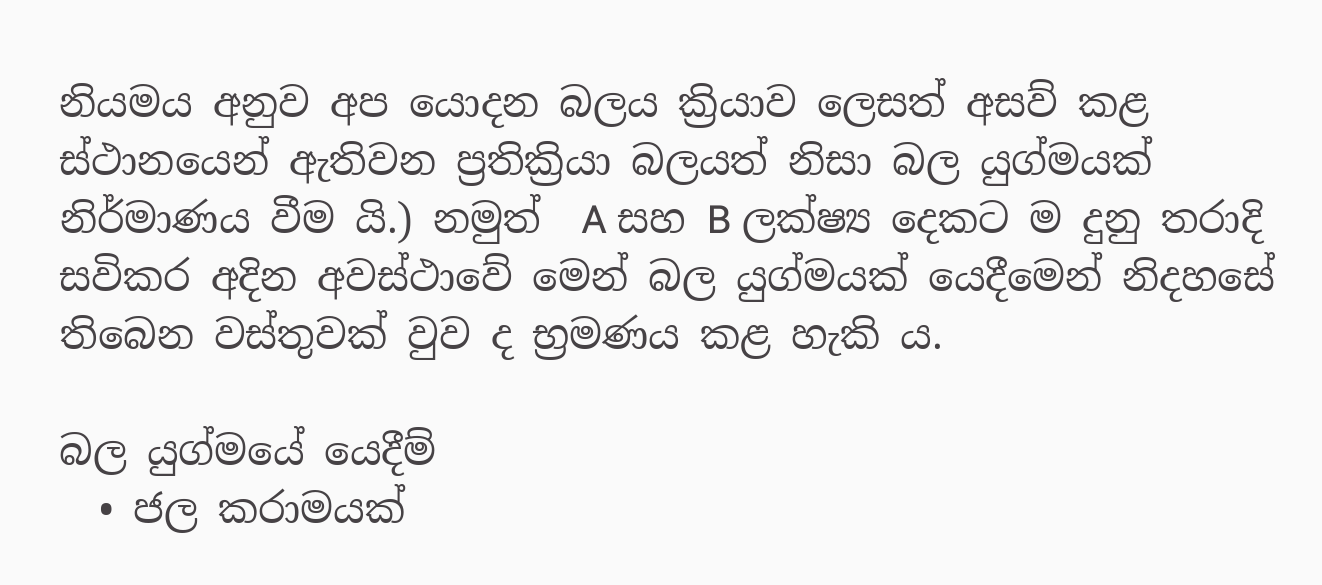නියමය අනුව අප යොදන බලය ක්‍රියාව ලෙසත් අසව් කළ ස්ථානයෙන් ඇතිවන ප්‍රතික්‍රියා බලයත් නිසා බල යුග්මයක් නිර්මාණය වීම යි.) නමුත්  A සහ B ලක්ෂ්‍ය දෙකට ම දුනු තරාදි සවිකර අදින අවස්ථාවේ මෙන් බල යුග්මයක් යෙදීමෙන් නිදහසේ තිබෙන වස්තුවක් වුව ද භ්‍රමණය කළ හැකි ය.

බල යුග්මයේ යෙදීම්
  • ජල කරාමයක්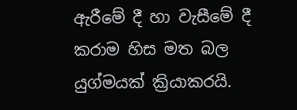ඇරීමේ දී හා වැසීමේ දී කරාම හිස මත බල යුග්මයක් ක්‍රියාකරයි.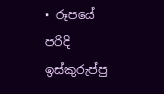• රූපයේ පරිදි ඉස්කුරුප්පු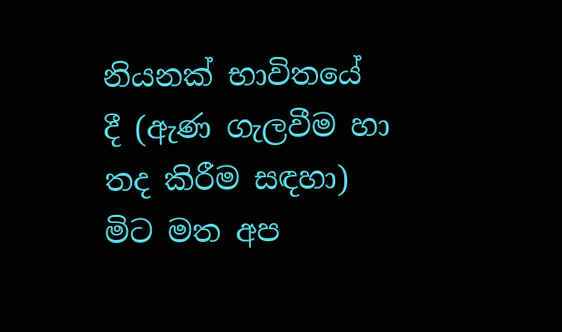නියනක් භාවිතයේ දී (ඇණ ගැලවීම හා තද කිරීම සඳහා) මිට මත අප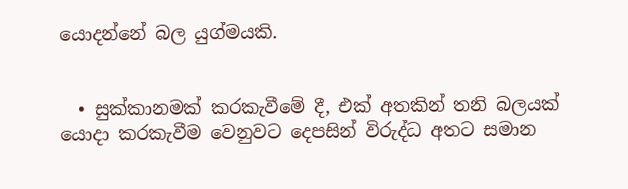යොදන්නේ බල යුග්මයකි.


  • සුක්කානමක් කරකැවීමේ දී, එක් අතකින් තනි බලයක් යොදා කරකැවීම වෙනුවට දෙපසින් විරුද්ධ අතට සමාන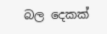බල දෙකක්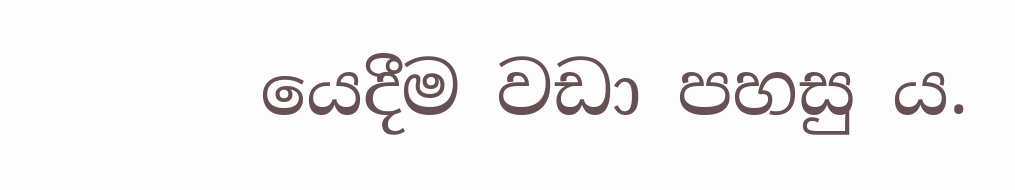යෙදීම වඩා පහසු ය.